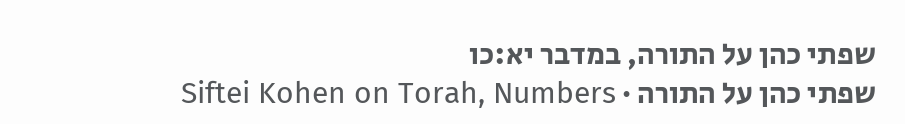שפתי כהן על התורה, במדבר יא:כו
שפתי כהן על התורה · Siftei Kohen on Torah, Numbers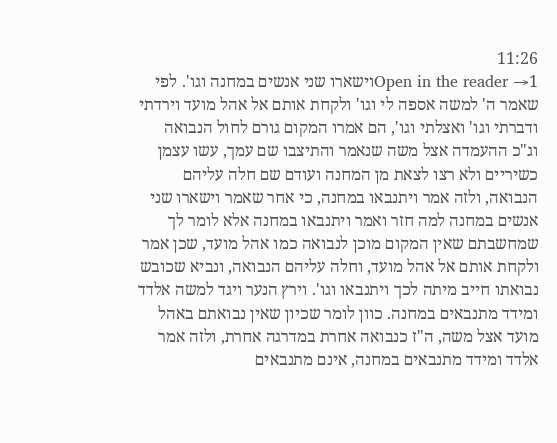11:26
Open in the reader →1וישארו שני אנשים במחנה וגו'. לפי שאמר ה' למשה אספה לי וגו' ולקחת אותם אל אהל מועד וירדתי ודברתי וגו' ואצלתי וגו', הם אמרו המקום גורם לחול הנבואה וג"כ ההעמדה אצל משה שנאמר והתיצבו שם עמך, עשו עצמן כשיריים ולא רצו לצאת מן המחנה ועודם שם חלה עליהם הנבואה, ולזה אמר ויתנבאו במחנה, כי אחר שאמר וישארו שני אנשים במחנה למה חזר ואמר ויתנבאו במחנה אלא לומר לך שמחשבתם שאין המקום מוכן לנבואה כמו אהל מועד, שכן אמר ולקחת אותם אל אהל מועד, וחלה עליהם הנבואה, ונביא שכובש נבואתו חייב מיתה לכך ויתנבאו וגו'. וירץ הנער ויגד למשה אלדד ומידד מתנבאים במחנה. כוון לומר שכיון שאין נבואתם באהל מועד אצל משה, ה"ז כנבואה אחרת במדרגה אחרת, ולזה אמר אלדד ומידד מתנבאים במחנה, אינם מתנבאים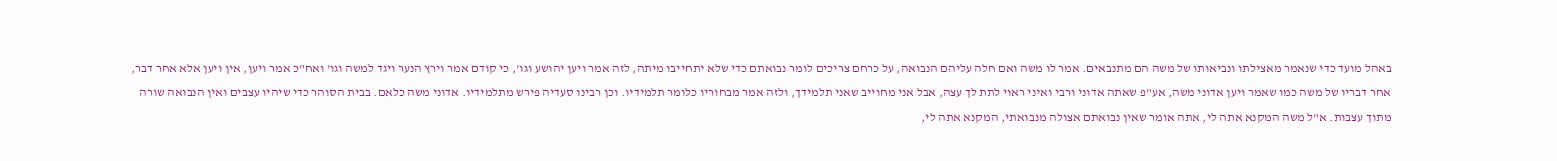באהל מועד כדי שנאמר מאצילתו ונביאותו של משה הם מתנבאים. אמר לו משה ואם חלה עליהם הנבואה, על כרחם צריכים לומר נבואתם כדי שלא יתחייבו מיתה, לזה אמר ויען יהושע וגו', כי קודם אמר וירץ הנער ויגד למשה וגו' ואח"כ אמר ויען, אין ויען אלא אחר דבר, אחר דבריו של משה כמו שאמר ויען אדוני משה, אע"פ שאתה אדוני ורבי ואיני ראוי לתת לך עצה, אבל אני מחוייב שאני תלמידך, ולזה אמר מבחוריו כלומר תלמידיו. וכן רבינו סעדיה פירש מתלמידיו. אדוני משה כלאם. בבית הסוהר כדי שיהיו עצבים ואין הנבואה שורה מתוך עצבות. א"ל משה המקנא אתה לי, אתה אומר שאין נבואתם אצולה מנבואתי, המקנא אתה לי,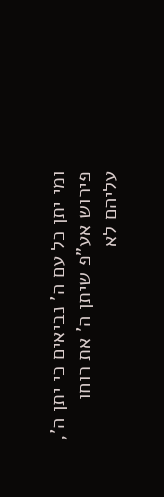ומי יתן כל עם ה' נביאים כי יתן ה', פירוש אע"פ שיתן ה' את רוחו עליהם לא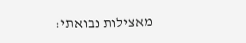מאצילות נבואתי: